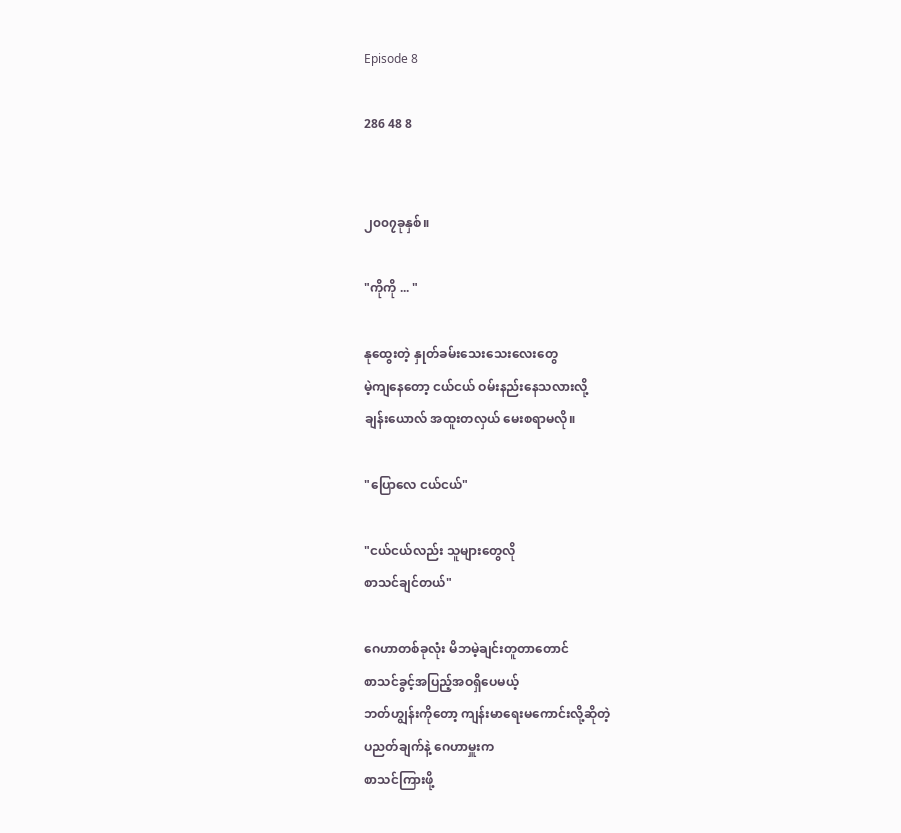Episode 8

286 48 8


၂၀၀၇ခုနှစ်။

"ကိုကို ... "

နုထွေးတဲ့ နှုတ်ခမ်းသေးသေးလေးတွေ
မဲ့ကျနေတော့ ငယ်ငယ် ဝမ်းနည်းနေသလားလို့
ချန်းယောလ် အထူးတလှယ် မေးစရာမလို။

"ပြောလေ ငယ်ငယ်"

"ငယ်ငယ်လည်း သူများတွေလို
စာသင်ချင်တယ်"

ဂေဟာတစ်ခုလုံး မိဘမဲ့ချင်းတူတာတောင်
စာသင်ခွင့်အပြည့်အဝရှိပေမယ့်
ဘတ်ဟျွန်းကိုတော့ ကျန်းမာရေးမကောင်းလို့ဆိုတဲ့
ပညတ်ချက်နဲ့ ဂေဟာမှူးက
စာသင်ကြားဖို့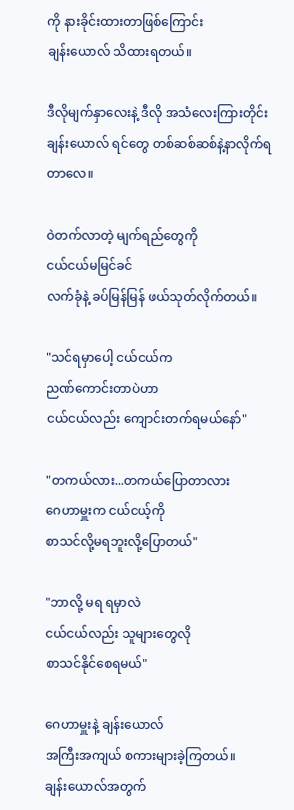ကို နားခိုင်းထားတာဖြစ်ကြောင်း
ချန်းယောလ် သိထားရတယ်။

ဒီလိုမျက်နှာလေးနဲ့ ဒီလို အသံလေးကြားတိုင်း
ချန်းယောလ် ရင်တွေ တစ်ဆစ်ဆစ်နဲ့နာလိုက်ရတာလေ။

ဝဲတက်လာတဲ့ မျက်ရည်တွေကို
ငယ်ငယ်မမြင်ခင်
လက်ခုံနဲ့ ခပ်မြန်မြန် ဖယ်သုတ်လိုက်တယ်။

"သင်ရမှာပေါ့ ငယ်ငယ်က
ညဏ်ကောင်းတာပဲဟာ
ငယ်ငယ်လည်း ကျောင်းတက်ရမယ်နော်"

"တကယ်လား...တကယ်ပြောတာလား
ဂေဟာမှူးက ငယ်ငယ့်ကို
စာသင်လို့မရဘူးလို့ပြောတယ်"

"ဘာလို့ မရ ရမှာလဲ
ငယ်ငယ်လည်း သူများတွေလို
စာသင်နိုင်စေရမယ်"

ဂေဟာမှူးနဲ့ ချန်းယောလ်
အကြီးအကျယ် စကားများခဲ့ကြတယ်။
ချန်းယောလ်အတွက်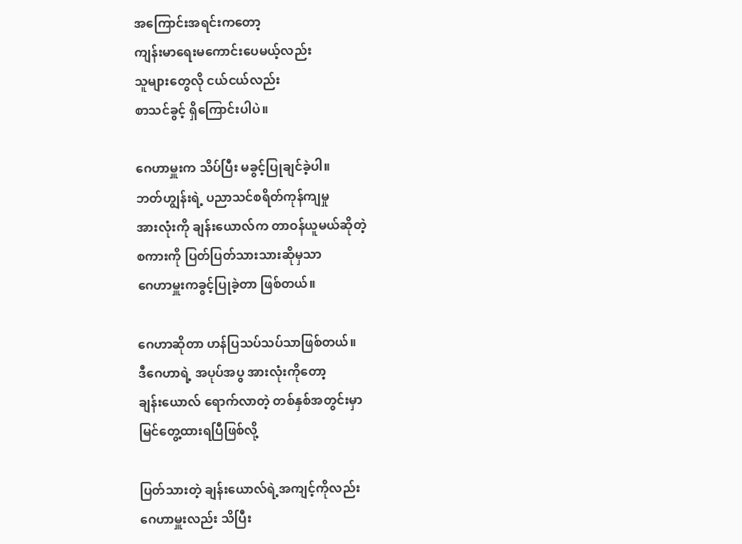အကြောင်းအရင်းကတော့
ကျန်းမာရေးမကောင်းပေမယ့်လည်း
သူများတွေလို ငယ်ငယ်လည်း
စာသင်ခွင့် ရှိကြောင်းပါပဲ။

ဂေဟာမှူးက သိပ်ပြီး မခွင့်ပြုချင်ခဲ့ပါ။
ဘတ်ဟျွန်းရဲ့ ပညာသင်စရိတ်ကုန်ကျမှု
အားလုံးကို ချန်းယောလ်က တာဝန်ယူမယ်ဆိုတဲ့
စကားကို ပြတ်ပြတ်သားသားဆိုမှသာ
ဂေဟာမှူးကခွင့်ပြုခဲ့တာ ဖြစ်တယ်။

ဂေဟာဆိုတာ ဟန်ပြသပ်သပ်သာဖြစ်တယ်။
ဒီဂေဟာရဲ့ အပုပ်အပွ အားလုံးကိုတော့
ချန်းယောလ် ရောက်လာတဲ့ တစ်နှစ်အတွင်းမှာ
မြင်တွေ့ထားရပြီဖြစ်လို့

ပြတ်သားတဲ့ ချန်းယောလ်ရဲ့အကျင့်ကိုလည်း
ဂေဟာမှူးလည်း သိပြီး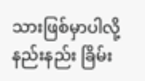သားဖြစ်မှာပါလို့
နည်းနည်း ခြိမ်း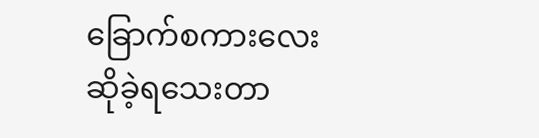ခြောက်စကားလေး ဆိုခဲ့ရသေးတာ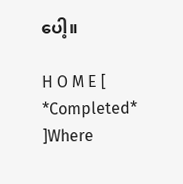ပေါ့။

H O M E [ *Completed* ]Where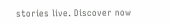stories live. Discover now